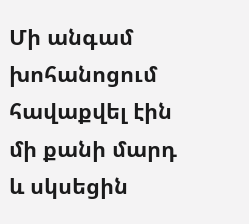Մի անգամ խոհանոցում հավաքվել էին մի քանի մարդ և սկսեցին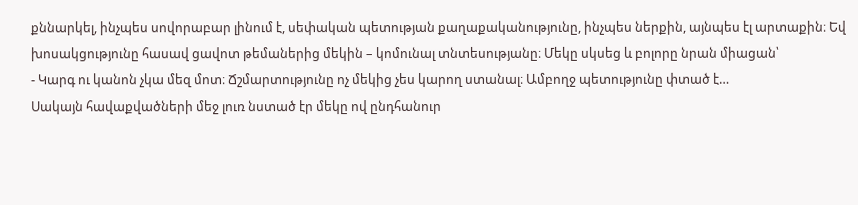քննարկել, ինչպես սովորաբար լինում է, սեփական պետության քաղաքականությունը, ինչպես ներքին, այնպես էլ արտաքին։ Եվ խոսակցությունը հասավ ցավոտ թեմաներից մեկին – կոմունալ տնտեսությանը։ Մեկը սկսեց և բոլորը նրան միացան՝
- Կարգ ու կանոն չկա մեզ մոտ։ Ճշմարտությունը ոչ մեկից չես կարող ստանալ։ Ամբողջ պետությունը փտած է…
Սակայն հավաքվածների մեջ լուռ նստած էր մեկը ով ընդհանուր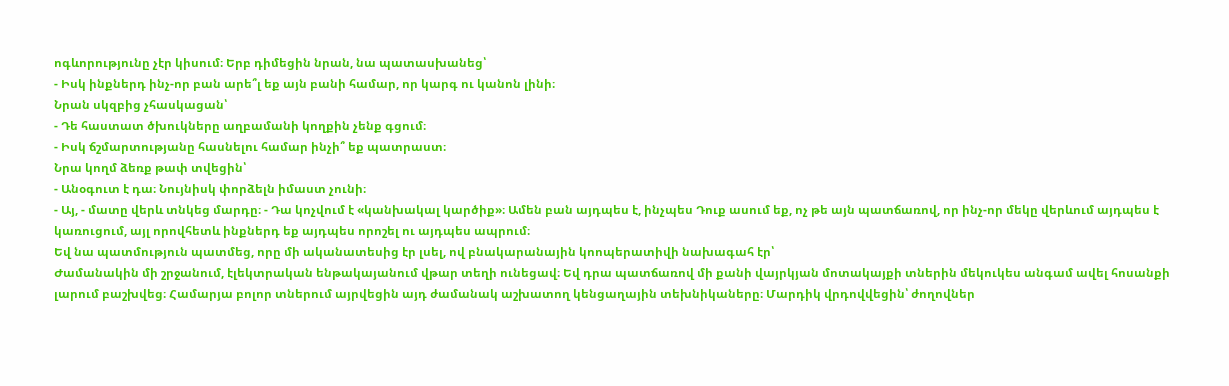ոգևորությունը չէր կիսում։ Երբ դիմեցին նրան, նա պատասխանեց՝
- Իսկ ինքներդ ինչ-որ բան արե՞լ եք այն բանի համար, որ կարգ ու կանոն լինի։
Նրան սկզբից չհասկացան՝
- Դե հաստատ ծխուկները աղբամանի կողքին չենք գցում։
- Իսկ ճշմարտությանը հասնելու համար ինչի՞ եք պատրաստ։
Նրա կողմ ձեռք թափ տվեցին՝
- Անօգուտ է դա։ Նույնիսկ փորձելն իմաստ չունի։
- Այ, - մատը վերև տնկեց մարդը։ - Դա կոչվում է «կանխակալ կարծիք»։ Ամեն բան այդպես է, ինչպես Դուք ասում եք, ոչ թե այն պատճառով, որ ինչ-որ մեկը վերևում այդպես է կառուցում, այլ որովհետև ինքներդ եք այդպես որոշել ու այդպես ապրում։
Եվ նա պատմություն պատմեց, որը մի ականատեսից էր լսել, ով բնակարանային կոոպերատիվի նախագահ էր՝
Ժամանակին մի շրջանում, էլեկտրական ենթակայանում վթար տեղի ունեցավ։ Եվ դրա պատճառով մի քանի վայրկյան մոտակայքի տներին մեկուկես անգամ ավել հոսանքի լարում բաշխվեց։ Համարյա բոլոր տներում այրվեցին այդ ժամանակ աշխատող կենցաղային տեխնիկաները։ Մարդիկ վրդովվեցին՝ ժողովներ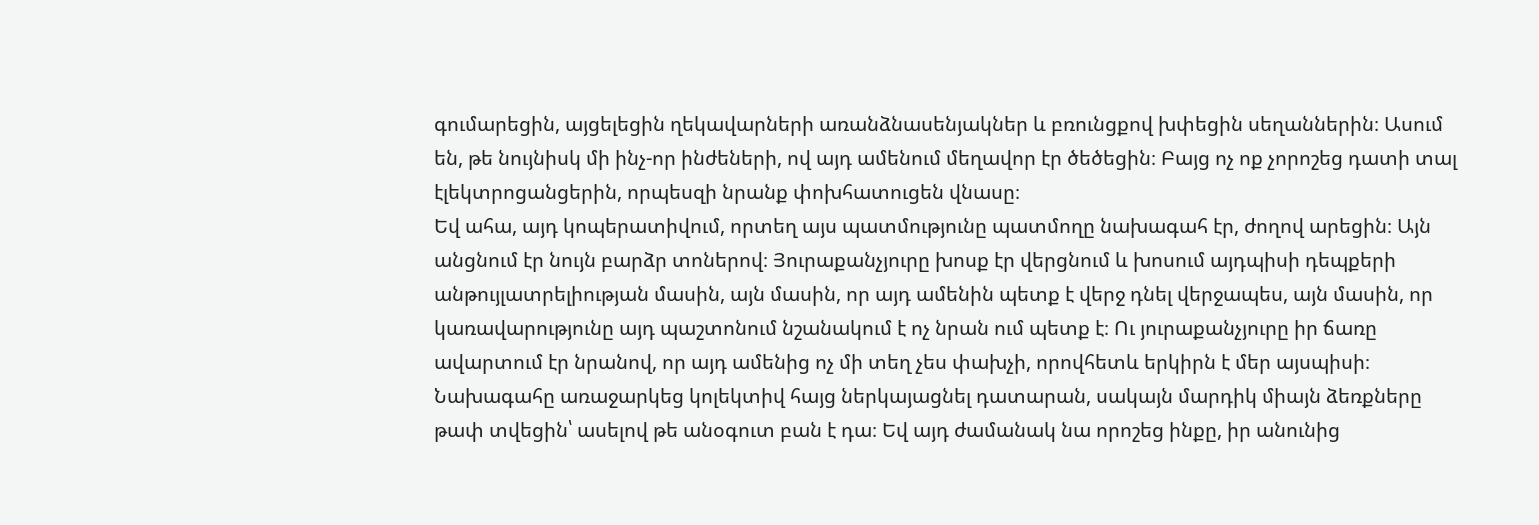գումարեցին, այցելեցին ղեկավարների առանձնասենյակներ և բռունցքով խփեցին սեղաններին։ Ասում են, թե նույնիսկ մի ինչ-որ ինժեների, ով այդ ամենում մեղավոր էր ծեծեցին։ Բայց ոչ ոք չորոշեց դատի տալ էլեկտրոցանցերին, որպեսզի նրանք փոխհատուցեն վնասը։
Եվ ահա, այդ կոպերատիվում, որտեղ այս պատմությունը պատմողը նախագահ էր, ժողով արեցին։ Այն անցնում էր նույն բարձր տոներով։ Յուրաքանչյուրը խոսք էր վերցնում և խոսում այդպիսի դեպքերի անթույլատրելիության մասին, այն մասին, որ այդ ամենին պետք է վերջ դնել վերջապես, այն մասին, որ կառավարությունը այդ պաշտոնում նշանակում է ոչ նրան ում պետք է։ Ու յուրաքանչյուրը իր ճառը ավարտում էր նրանով, որ այդ ամենից ոչ մի տեղ չես փախչի, որովհետև երկիրն է մեր այսպիսի։
Նախագահը առաջարկեց կոլեկտիվ հայց ներկայացնել դատարան, սակայն մարդիկ միայն ձեռքները թափ տվեցին՝ ասելով թե անօգուտ բան է դա։ Եվ այդ ժամանակ նա որոշեց ինքը, իր անունից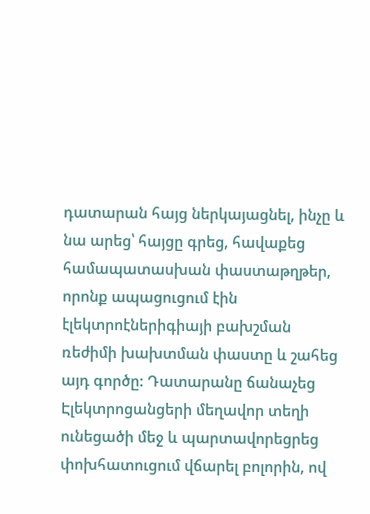դատարան հայց ներկայացնել, ինչը և նա արեց՝ հայցը գրեց, հավաքեց համապատասխան փաստաթղթեր, որոնք ապացուցում էին էլեկտրոէներիգիայի բախշման ռեժիմի խախտման փաստը և շահեց այդ գործը: Դատարանը ճանաչեց Էլեկտրոցանցերի մեղավոր տեղի ունեցածի մեջ և պարտավորեցրեց փոխհատուցում վճարել բոլորին, ով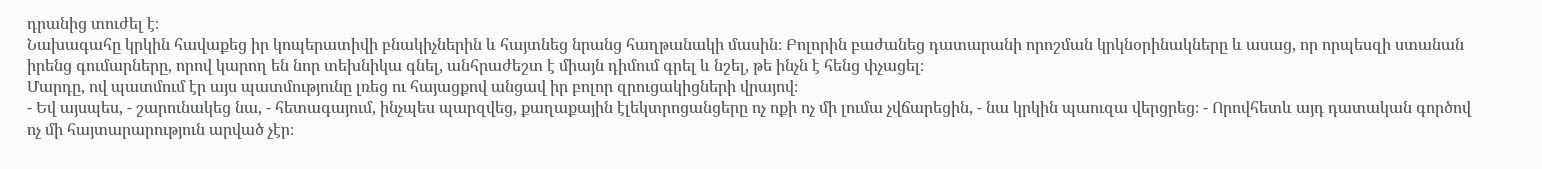դրանից տուժել է։
Նախագահը կրկին հավաքեց իր կոպերատիվի բնակիչներին և հայտնեց նրանց հաղթանակի մասին։ Բոլորին բաժանեց դատարանի որոշման կրկնօրինակները և ասաց, որ որպեսզի ստանան իրենց գումարները, որով կարող են նոր տեխնիկա գնել, անհրաժեշտ է միայն դիմում գրել և նշել, թե ինչն է հենց փչացել։
Մարդը, ով պատմում էր այս պատմությունը լռեց ու հայացքով անցավ իր բոլոր զրուցակիցների վրայով։
- Եվ այսպես, - շարունակեց նա, - հետագայում, ինչպես պարզվեց, քաղաքային էլեկտրոցանցերը ոչ ոքի ոչ մի լումա չվճարեցին, - նա կրկին պաուզա վերցրեց։ - Որովհետև այդ դատական գործով ոչ մի հայտարարություն արված չէր։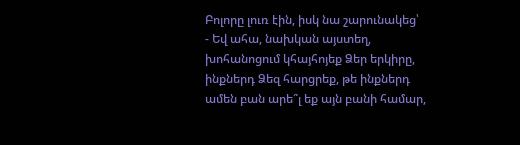Բոլորը լուռ էին, իսկ նա շարունակեց՝
- Եվ ահա, նախկան այստեղ, խոհանոցում կհայհոյեք Ձեր երկիրը, ինքներդ Ձեզ հարցրեք, թե ինքներդ ամեն բան արե՞լ եք այն բանի համար,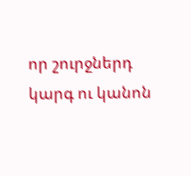որ շուրջներդ կարգ ու կանոն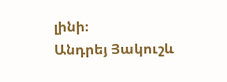լինի։
Անդրեյ Յակուշև